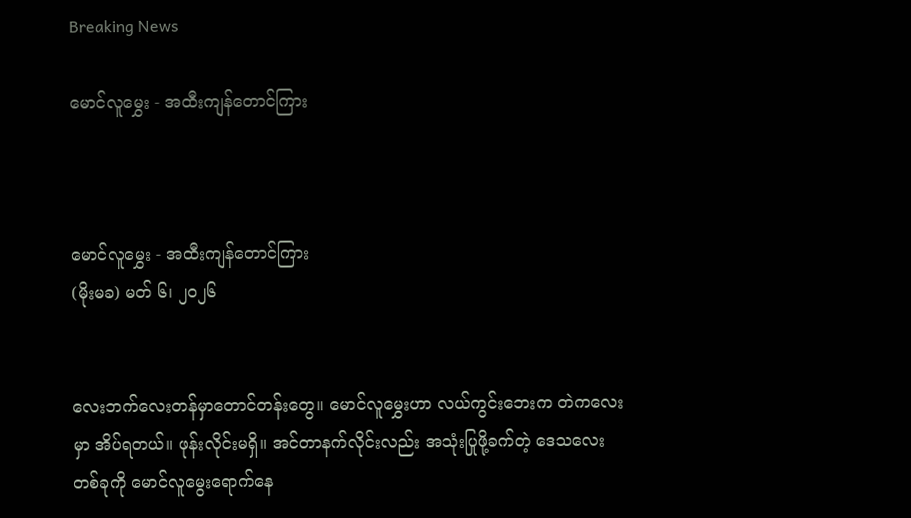Breaking News

မောင်လူမွှေး - အထီးကျန်တောင်ကြား



မောင်လူမွှေး - အထီးကျန်တောင်ကြား
(မိုးမခ) မတ် ၆၊ ၂၀၂၆


လေးဘက်လေးတန်မှာတောင်တန်းတွေ။ မောင်လူမွှေးဟာ လယ်ကွင်းဘေးက တဲကလေးမှာ အိပ်ရတယ်။ ဖုန်းလိုင်းမရှိ။ အင်တာနက်လိုင်းလည်း အသုံးပြုဖို့ခက်တဲ့ ဒေသလေးတစ်ခုကို မောင်လူမွေးရောက်နေ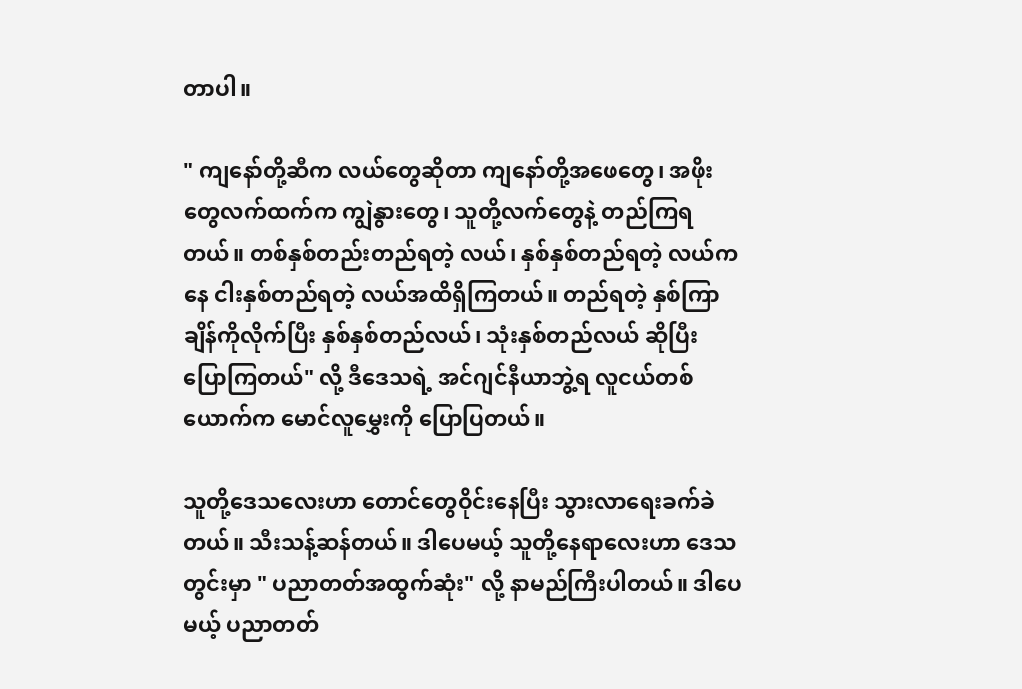တာပါ။

" ကျနော်တို့ဆီက လယ်တွေဆိုတာ ကျနော်တို့အဖေတွေ၊ အဖိုးတွေလက်ထက်က ကျွဲနွားတွေ၊ သူတို့လက်တွေနဲ့ တည်ကြရတယ်။ တစ်နှစ်တည်းတည်ရတဲ့ လယ်၊ နှစ်နှစ်တည်ရတဲ့ လယ်ကနေ ငါးနှစ်တည်ရတဲ့ လယ်အထိရှိကြတယ်။ တည်ရတဲ့ နှစ်ကြာချိန်ကိုလိုက်ပြီး နှစ်နှစ်တည်လယ်၊ သုံးနှစ်တည်လယ် ဆိုပြီး ပြောကြတယ်" လို့ ဒီဒေသရဲ့ အင်ဂျင်နီယာဘွဲ့ရ လူငယ်တစ်ယောက်က မောင်လူမွှေးကို ပြောပြတယ်။

သူတို့ဒေသလေးဟာ တောင်တွေဝိုင်းနေပြီး သွားလာရေးခက်ခဲတယ်။ သီးသန့်ဆန်တယ်။ ဒါပေမယ့် သူတို့နေရာလေးဟာ ဒေသတွင်းမှာ " ပညာတတ်အထွက်ဆုံး" လို့ နာမည်ကြီးပါတယ်။ ဒါပေမယ့် ပညာတတ်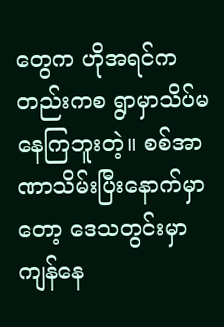တွေက ဟိုအရင်ကတည်းကစ ရွာမှာသိပ်မနေကြဘူးတဲ့။ စစ်အာဏာသိမ်းပြီးနောက်မှာတော့ ဒေသတွင်းမှာ ကျန်နေ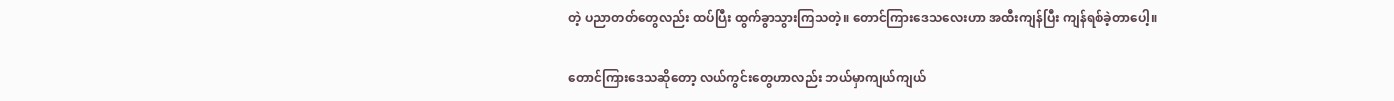တဲ့ ပညာတတ်တွေလည်း ထပ်ပြီး ထွက်ခွာသွားကြသတဲ့။ တောင်ကြားဒေသလေးဟာ အထီးကျန်ပြီး ကျန်ရစ်ခဲ့တာပေါ့။

တောင်ကြားဒေသဆိုတော့ လယ်ကွင်းတွေဟာလည်း ဘယ်မှာကျယ်ကျယ်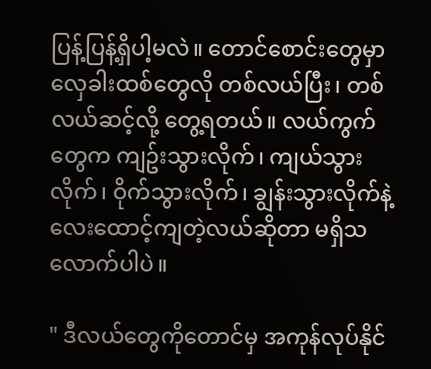ပြန့်ပြန့်ရှိပါ့မလဲ။ တောင်စောင်းတွေမှာ လှေခါးထစ်တွေလို တစ်လယ်ပြီး၊ တစ်လယ်ဆင့်လို့ တွေ့ရတယ်။ လယ်ကွက်တွေက ကျဥ်းသွားလိုက်၊ ကျယ်သွားလိုက်၊ ဝိုက်သွားလိုက်၊ ချွန်းသွားလိုက်နဲ့ လေးထောင့်ကျတဲ့လယ်ဆိုတာ မရှိသလောက်ပါပဲ။

" ဒီလယ်တွေကိုတောင်မှ အကုန်လုပ်နိုင်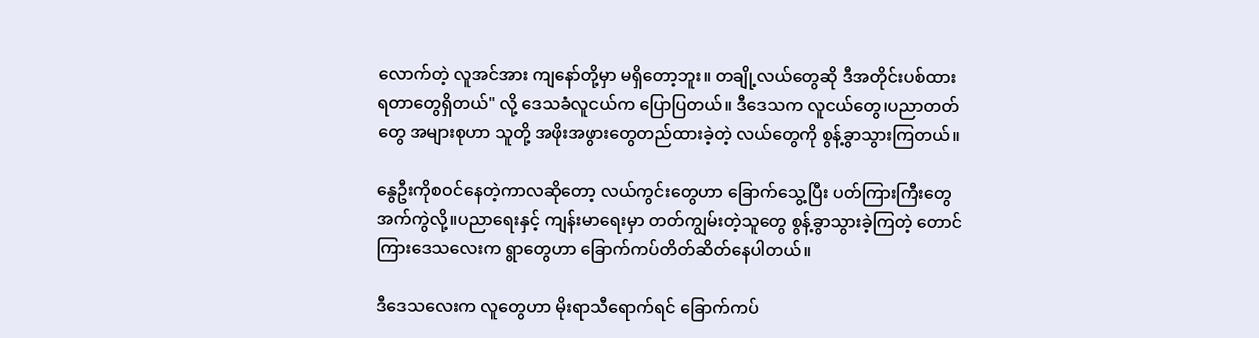လောက်တဲ့ လူအင်အား ကျနော်တို့မှာ မရှိတော့ဘူး။ တချို့လယ်တွေဆို ဒီအတိုင်းပစ်ထားရတာတွေရှိတယ်" လို့ ဒေသခံလူငယ်က ပြောပြတယ်။ ဒီဒေသက လူငယ်တွေ၊ပညာတတ်တွေ အများစုဟာ သူတို့ အဖိုးအဖွားတွေတည်ထားခဲ့တဲ့ လယ်တွေကို စွန့်ခွာသွားကြတယ်။

နွေဦးကိုစဝင်နေတဲ့ကာလဆိုတော့ လယ်ကွင်းတွေဟာ ခြောက်သွေ့ပြီး ပတ်ကြားကြီးတွေ အက်ကွဲလို့။ပညာရေးနှင့် ကျန်းမာရေးမှာ တတ်ကျွမ်းတဲ့သူတွေ စွန့်ခွာသွားခဲ့ကြတဲ့ တောင်ကြားဒေသလေးက ရွာတွေဟာ ခြောက်ကပ်တိတ်ဆိတ်နေပါတယ်။

ဒီဒေသလေးက လူတွေဟာ မိုးရာသီရောက်ရင် ခြောက်ကပ်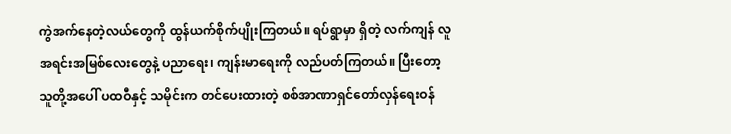ကွဲအက်နေတဲ့လယ်တွေကို ထွန်ယက်စိုက်ပျိုးကြတယ်။ ရပ်ရွာမှာ ရှိတဲ့ လက်ကျန် လူအရင်းအမြစ်လေးတွေနဲ့ ပညာရေး၊ ကျန်းမာရေးကို လည်ပတ်ကြတယ်။ ပြီးတော့ သူတို့အပေါ် ပထဝီနှင့် သမိုင်းက တင်ပေးထားတဲ့ စစ်အာဏာရှင်တော်လှန်ရေးဝန်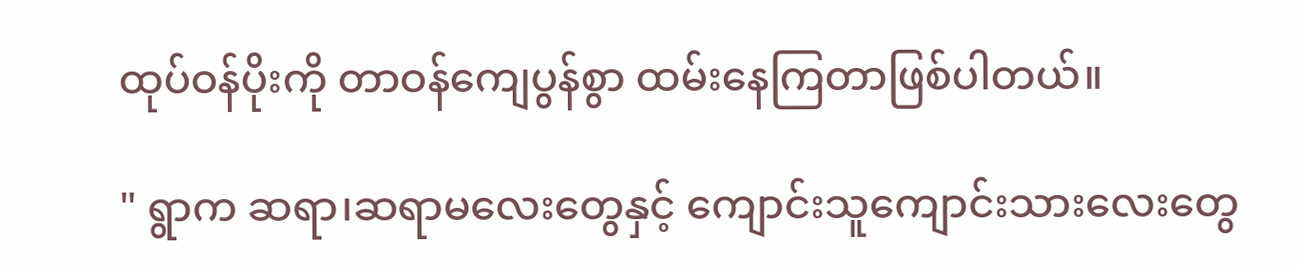ထုပ်ဝန်ပိုးကို တာဝန်ကျေပွန်စွာ ထမ်းနေကြတာဖြစ်ပါတယ်။

" ရွာက ဆရာ၊ဆရာမလေးတွေနှင့် ကျောင်းသူကျောင်းသားလေးတွေ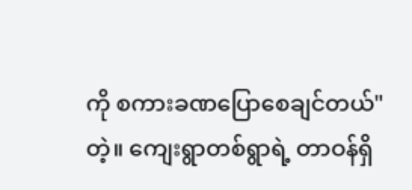ကို စကားခဏပြောစေချင်တယ်" တဲ့။ ကျေးရွာတစ်ရွာရဲ့ တာဝန်ရှိ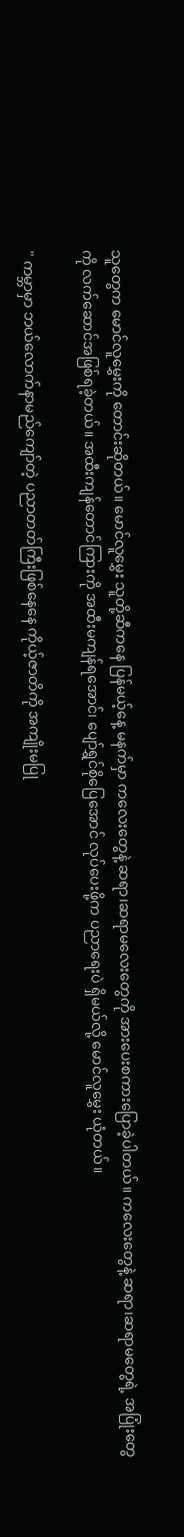သူတွေက မောင်လူမွှေးကို တောင်းဆိုတယ်။ မောင်လူမွှေး သူတို့ဆီကနေ ပြန်မယ့်နေ့ မနက်မှာ ကလေးတွေနဲ့ ဆရာ၊ဆရာမလေးတွေကို အားပေးစကားပြောခဲ့ပါတယ်။ ကလေးတွေနဲ့ ဆရာ၊ဆရာမတွေရဲ့ အပြုံးတွေကို လက်ဆောင်အဖြစ်ရခဲ့တယ်။ အထီးကျန်တောင်ကြားကို အထီးမကျန်ရအောင်၊ ပျော်ရွှင်စိုပြေအောင် လုပ်ပေးဖို့က ပညာရေးပဲ ရှိမယ်လို့ မောင်လူမွှေး ယုံတယ်။

" ကမ္ဘာမှာ ဘယ်လောက်နာမည်ကျော်တဲ့ ပညာတတ်ကြီးဖြစ်နေနေ ကိုယ့်ဇာတိကို အကျိုးမပြု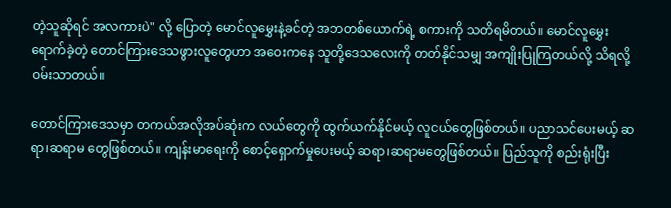တဲ့သူဆိုရင် အလကားပဲ" လို့ ပြောတဲ့ မောင်လူမွှေးနဲ့ခင်တဲ့ အဘတစ်ယောက်ရဲ့ စကားကို သတိရမိတယ်။ မောင်လူမွှေးရောက်ခဲ့တဲ့ တောင်ကြားဒေသဖွားလူတွေဟာ အဝေးကနေ သူတို့ဒေသလေးကို တတ်နိုင်သမျှ အကျိုးပြုကြတယ်လို့ သိရလို့ ဝမ်းသာတယ်။

တောင်ကြားဒေသမှာ တကယ်အလိုအပ်ဆုံးက လယ်တွေကို ထွက်ယက်နိုင်မယ့် လူငယ်တွေဖြစ်တယ်။ ပညာသင်ပေးမယ့် ဆရာ၊ဆရာမ တွေဖြစ်တယ်။ ကျန်းမာရေးကို စောင့်ရှောက်မှုပေးမယ့် ဆရာ၊ဆရာမတွေဖြစ်တယ်။ ပြည်သူကို စည်းရုံးပြီး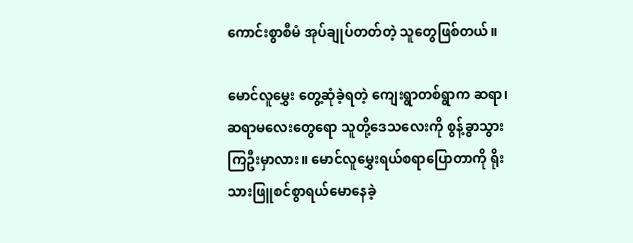ကောင်းစွာစီမံ အုပ်ချုပ်တတ်တဲ့ သူတွေဖြစ်တယ်။

မောင်လူမွှေး တွေ့ဆုံခဲ့ရတဲ့ ကျေးရွာတစ်ရွာက ဆရာ၊ဆရာမလေးတွေရော သူတို့ဒေသလေးကို စွန့်ခွာသွားကြဦးမှာလား။ မောင်လူမွှေးရယ်စရာပြောတာကို ရိုးသားဖြူစင်စွာရယ်မောနေခဲ့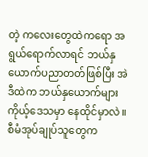တဲ့ ကလေးတွေထဲကရော အရွယ်ရောက်လာရင် ဘယ်နှယောက်ပညာတတ်ဖြစ်ပြီး အဲဒီထဲက ဘယ်နှယောက်များ ကိုယ့်ဒေသမှာ နေထိုင်မှာလဲ။ စီမံအုပ်ချုပ်သူတွေက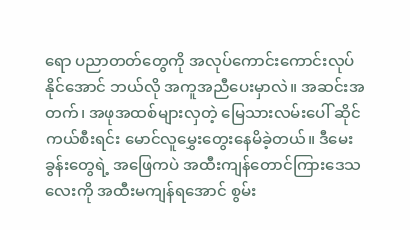ရော ပညာတတ်တွေကို အလုပ်ကောင်းကောင်းလုပ်နိုင်အောင် ဘယ်လို အကူအညီပေးမှာလဲ။ အဆင်းအတက်၊ အဖုအထစ်များလှတဲ့ မြေသားလမ်းပေါ် ဆိုင်ကယ်စီးရင်း မောင်လူမွှေးတွေးနေမိခဲ့တယ်။ ဒီမေးခွန်းတွေရဲ့ အဖြေကပဲ အထီးကျန်တောင်ကြားဒေသလေးကို အထီးမကျန်ရအောင် စွမ်း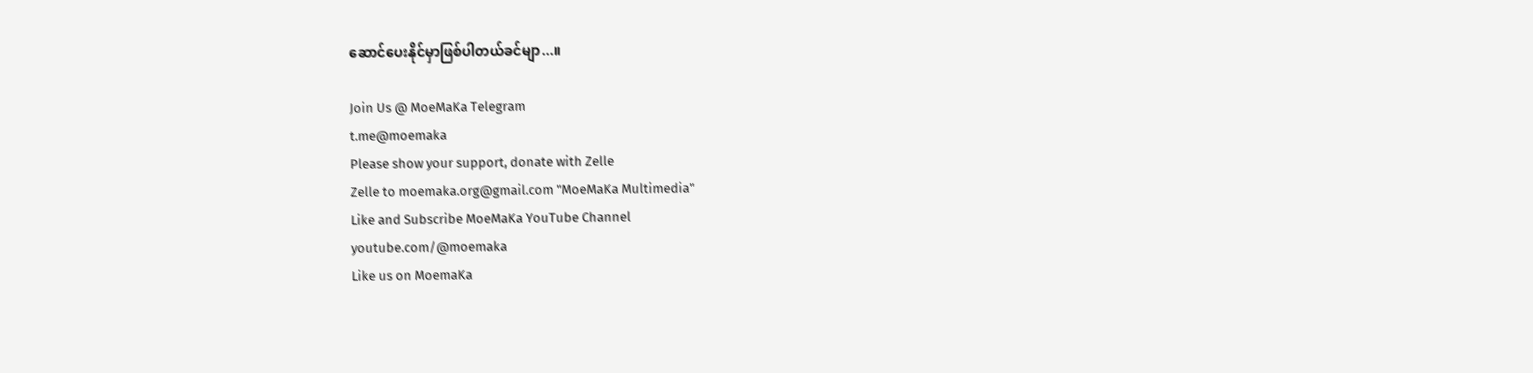ဆောင်ပေးနိုင်မှာဖြစ်ပါတယ်ခင်မျာ...။

Join Us @ MoeMaKa Telegram
t.me@moemaka
Please show your support, donate with Zelle
Zelle to moemaka.org@gmail.com "MoeMaKa Multimedia"
Like and Subscribe MoeMaKa YouTube Channel
youtube.com/@moemaka
Like us on MoemaKa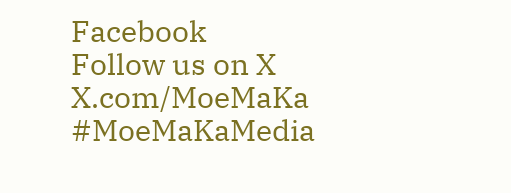Facebook
Follow us on X
X.com/MoeMaKa
#MoeMaKaMedia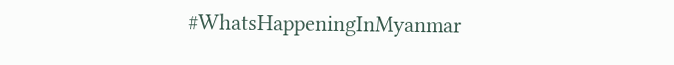#WhatsHappeningInMyanmar